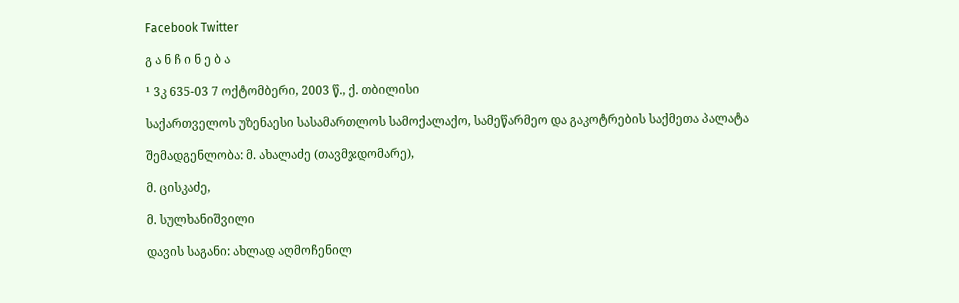Facebook Twitter

გ ა ნ ჩ ი ნ ე ბ ა

¹ 3კ 635-03 7 ოქტომბერი, 2003 წ., ქ. თბილისი

საქართველოს უზენაესი სასამართლოს სამოქალაქო, სამეწარმეო და გაკოტრების საქმეთა პალატა

შემადგენლობა: მ. ახალაძე (თავმჯდომარე),

მ. ცისკაძე,

მ. სულხანიშვილი

დავის საგანი: ახლად აღმოჩენილ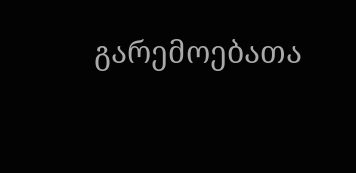გარემოებათა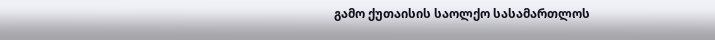გამო ქუთაისის საოლქო სასამართლოს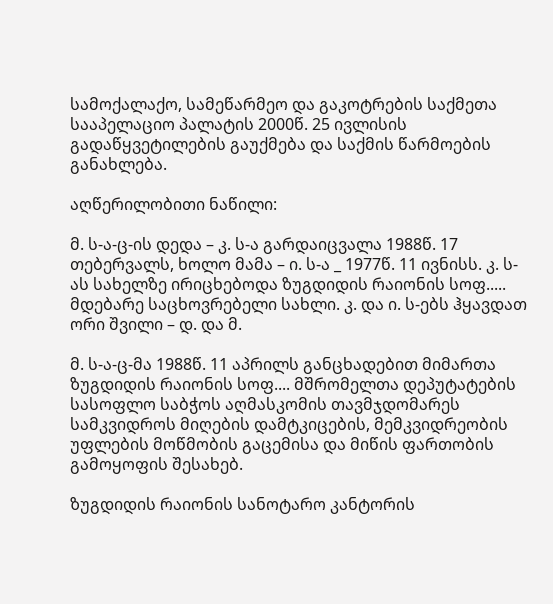სამოქალაქო, სამეწარმეო და გაკოტრების საქმეთა სააპელაციო პალატის 2000წ. 25 ივლისის გადაწყვეტილების გაუქმება და საქმის წარმოების განახლება.

აღწერილობითი ნაწილი:

მ. ს-ა-ც-ის დედა – კ. ს-ა გარდაიცვალა 1988წ. 17 თებერვალს, ხოლო მამა – ი. ს-ა _ 1977წ. 11 ივნისს. კ. ს-ას სახელზე ირიცხებოდა ზუგდიდის რაიონის სოფ..... მდებარე საცხოვრებელი სახლი. კ. და ი. ს-ებს ჰყავდათ ორი შვილი – დ. და მ.

მ. ს-ა-ც-მა 1988წ. 11 აპრილს განცხადებით მიმართა ზუგდიდის რაიონის სოფ.... მშრომელთა დეპუტატების სასოფლო საბჭოს აღმასკომის თავმჯდომარეს სამკვიდროს მიღების დამტკიცების, მემკვიდრეობის უფლების მოწმობის გაცემისა და მიწის ფართობის გამოყოფის შესახებ.

ზუგდიდის რაიონის სანოტარო კანტორის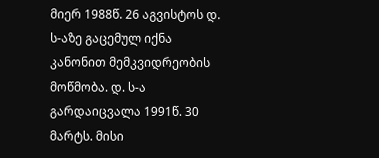მიერ 1988წ. 26 აგვისტოს დ. ს-აზე გაცემულ იქნა კანონით მემკვიდრეობის მოწმობა. დ. ს-ა გარდაიცვალა 1991წ. 30 მარტს. მისი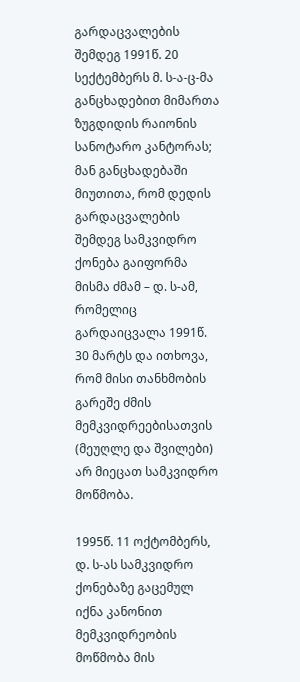გარდაცვალების შემდეგ 1991წ. 20 სექტემბერს მ. ს-ა-ც-მა განცხადებით მიმართა ზუგდიდის რაიონის სანოტარო კანტორას; მან განცხადებაში მიუთითა, რომ დედის გარდაცვალების შემდეგ სამკვიდრო ქონება გაიფორმა მისმა ძმამ – დ. ს-ამ, რომელიც გარდაიცვალა 1991წ. 30 მარტს და ითხოვა, რომ მისი თანხმობის გარეშე ძმის მემკვიდრეებისათვის (მეუღლე და შვილები) არ მიეცათ სამკვიდრო მოწმობა.

1995წ. 11 ოქტომბერს, დ. ს-ას სამკვიდრო ქონებაზე გაცემულ იქნა კანონით მემკვიდრეობის მოწმობა მის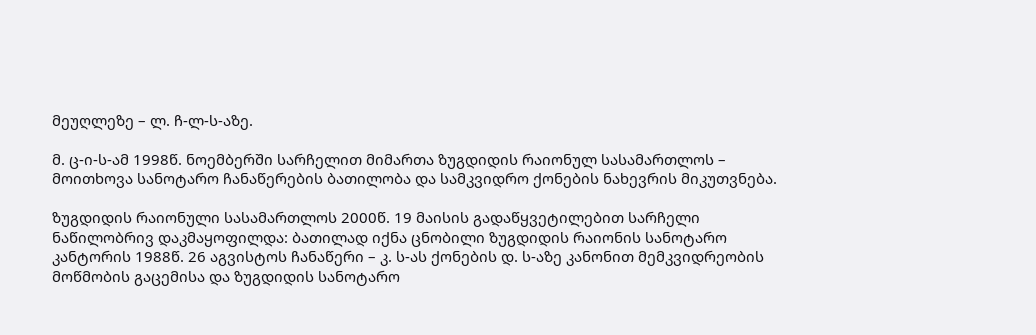მეუღლეზე – ლ. ჩ-ლ-ს-აზე.

მ. ც-ი-ს-ამ 1998წ. ნოემბერში სარჩელით მიმართა ზუგდიდის რაიონულ სასამართლოს – მოითხოვა სანოტარო ჩანაწერების ბათილობა და სამკვიდრო ქონების ნახევრის მიკუთვნება.

ზუგდიდის რაიონული სასამართლოს 2000წ. 19 მაისის გადაწყვეტილებით სარჩელი ნაწილობრივ დაკმაყოფილდა: ბათილად იქნა ცნობილი ზუგდიდის რაიონის სანოტარო კანტორის 1988წ. 26 აგვისტოს ჩანაწერი – კ. ს-ას ქონების დ. ს-აზე კანონით მემკვიდრეობის მოწმობის გაცემისა და ზუგდიდის სანოტარო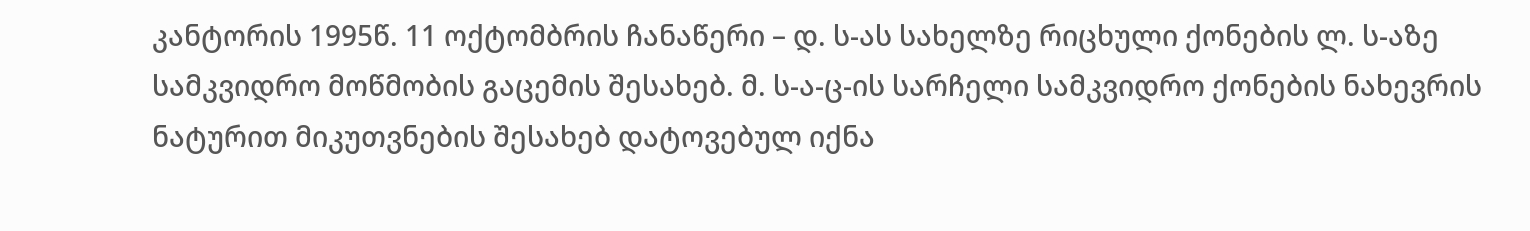კანტორის 1995წ. 11 ოქტომბრის ჩანაწერი – დ. ს-ას სახელზე რიცხული ქონების ლ. ს-აზე სამკვიდრო მოწმობის გაცემის შესახებ. მ. ს-ა-ც-ის სარჩელი სამკვიდრო ქონების ნახევრის ნატურით მიკუთვნების შესახებ დატოვებულ იქნა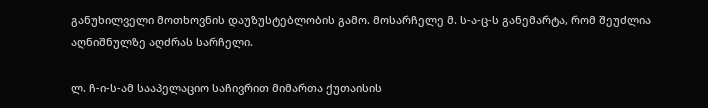განუხილველი მოთხოვნის დაუზუსტებლობის გამო. მოსარჩელე მ. ს-ა-ც-ს განემარტა, რომ შეუძლია აღნიშნულზე აღძრას სარჩელი.

ლ. ჩ-ი-ს-ამ სააპელაციო საჩივრით მიმართა ქუთაისის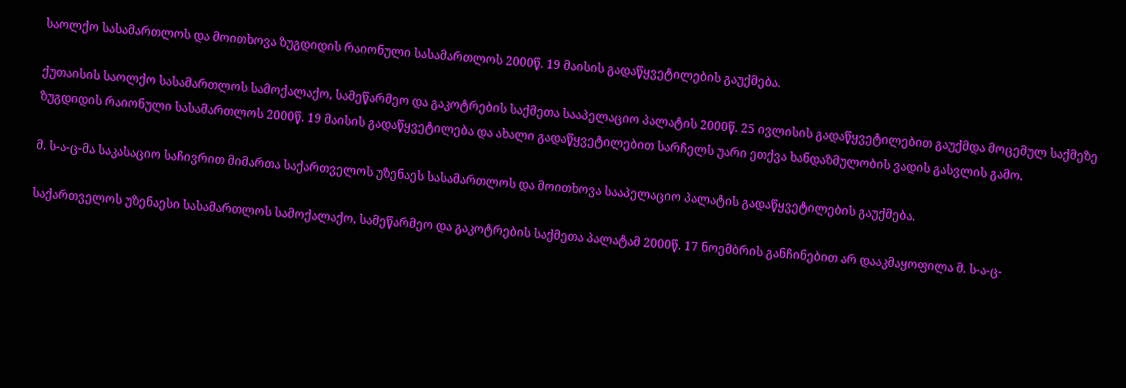საოლქო სასამართლოს და მოითხოვა ზუგდიდის რაიონული სასამართლოს 2000წ. 19 მაისის გადაწყვეტილების გაუქმება.

ქუთაისის საოლქო სასამართლოს სამოქალაქო, სამეწარმეო და გაკოტრების საქმეთა სააპელაციო პალატის 2000წ. 25 ივლისის გადაწყვეტილებით გაუქმდა მოცემულ საქმეზე ზუგდიდის რაიონული სასამართლოს 2000წ. 19 მაისის გადაწყვეტილება და ახალი გადაწყვეტილებით სარჩელს უარი ეთქვა ხანდაზმულობის ვადის გასვლის გამო.

მ. ს-ა-ც-მა საკასაციო საჩივრით მიმართა საქართველოს უზენაეს სასამართლოს და მოითხოვა სააპელაციო პალატის გადაწყვეტილების გაუქმება.

საქართველოს უზენაესი სასამართლოს სამოქალაქო, სამეწარმეო და გაკოტრების საქმეთა პალატამ 2000წ. 17 ნოემბრის განჩინებით არ დააკმაყოფილა მ. ს-ა-ც-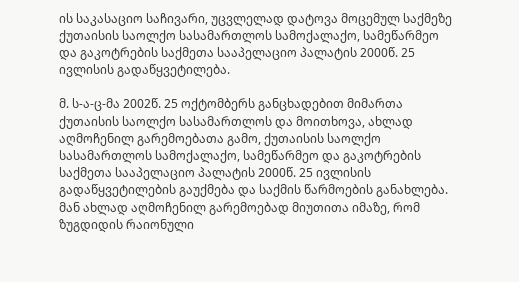ის საკასაციო საჩივარი, უცვლელად დატოვა მოცემულ საქმეზე ქუთაისის საოლქო სასამართლოს სამოქალაქო, სამეწარმეო და გაკოტრების საქმეთა სააპელაციო პალატის 2000წ. 25 ივლისის გადაწყვეტილება.

მ. ს-ა-ც-მა 2002წ. 25 ოქტომბერს განცხადებით მიმართა ქუთაისის საოლქო სასამართლოს და მოითხოვა, ახლად აღმოჩენილ გარემოებათა გამო, ქუთაისის საოლქო სასამართლოს სამოქალაქო, სამეწარმეო და გაკოტრების საქმეთა სააპელაციო პალატის 2000წ. 25 ივლისის გადაწყვეტილების გაუქმება და საქმის წარმოების განახლება. მან ახლად აღმოჩენილ გარემოებად მიუთითა იმაზე, რომ ზუგდიდის რაიონული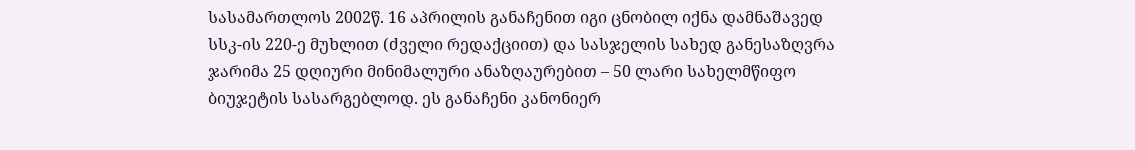სასამართლოს 2002წ. 16 აპრილის განაჩენით იგი ცნობილ იქნა დამნაშავედ სსკ-ის 220-ე მუხლით (ძველი რედაქციით) და სასჯელის სახედ განესაზღვრა ჯარიმა 25 დღიური მინიმალური ანაზღაურებით – 50 ლარი სახელმწიფო ბიუჯეტის სასარგებლოდ. ეს განაჩენი კანონიერ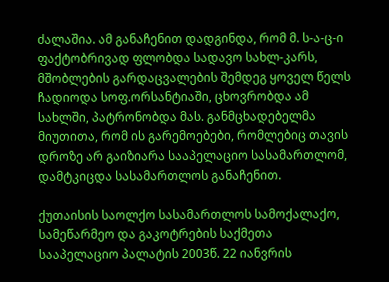ძალაშია. ამ განაჩენით დადგინდა, რომ მ. ს-ა-ც-ი ფაქტობრივად ფლობდა სადავო სახლ-კარს, მშობლების გარდაცვალების შემდეგ ყოველ წელს ჩადიოდა სოფ.ორსანტიაში, ცხოვრობდა ამ სახლში, პატრონობდა მას. განმცხადებელმა მიუთითა, რომ ის გარემოებები, რომლებიც თავის დროზე არ გაიზიარა სააპელაციო სასამართლომ, დამტკიცდა სასამართლოს განაჩენით.

ქუთაისის საოლქო სასამართლოს სამოქალაქო, სამეწარმეო და გაკოტრების საქმეთა სააპელაციო პალატის 2003წ. 22 იანვრის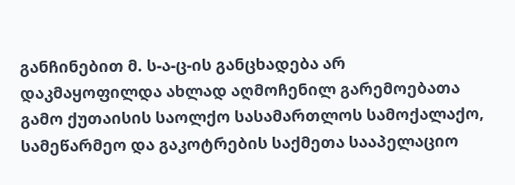განჩინებით მ. ს-ა-ც-ის განცხადება არ დაკმაყოფილდა ახლად აღმოჩენილ გარემოებათა გამო ქუთაისის საოლქო სასამართლოს სამოქალაქო, სამეწარმეო და გაკოტრების საქმეთა სააპელაციო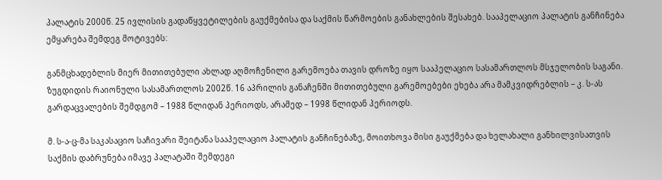პალატის 2000წ. 25 ივლისის გადაწყვეტილების გაუქმებისა და საქმის წარმოების განახლების შესახებ. სააპელაციო პალატის განჩინება ემყარება შემდეგ მოტივებს:

განმცხადებლის მიერ მითითებული ახლად აღმოჩენილი გარემოება თავის დროზე იყო სააპელაციო სასამართლოს მსჯელობის საგანი. ზუგდიდის რაიონული სასამართლოს 2002წ. 16 აპრილის განაჩენში მითითებული გარემოებები ეხება არა მამკვიდრებლის – კ. ს-ას გარდაცვალების შემდგომ – 1988 წლიდან პერიოდს, არამედ – 1998 წლიდან პერიოდს.

მ. ს-ა-ც-მა საკასაციო საჩივარი შეიტანა სააპელაციო პალატის განჩინებაზე, მოითხოვა მისი გაუქმება და ხელახალი განხილვისათვის საქმის დაბრუნება იმავე პალატაში შემდეგი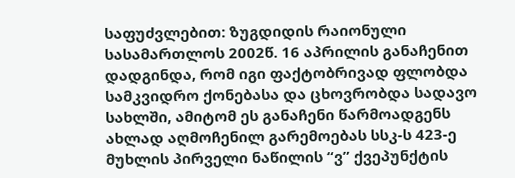საფუძვლებით: ზუგდიდის რაიონული სასამართლოს 2002წ. 16 აპრილის განაჩენით დადგინდა, რომ იგი ფაქტობრივად ფლობდა სამკვიდრო ქონებასა და ცხოვრობდა სადავო სახლში, ამიტომ ეს განაჩენი წარმოადგენს ახლად აღმოჩენილ გარემოებას სსკ-ს 423-ე მუხლის პირველი ნაწილის “ვ” ქვეპუნქტის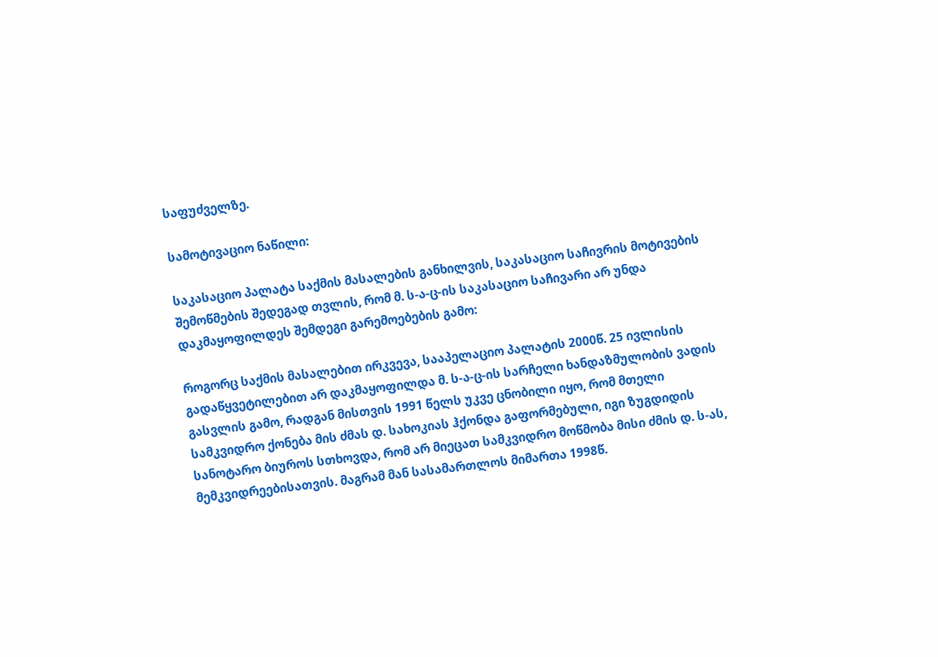საფუძველზე.

სამოტივაციო ნაწილი:

საკასაციო პალატა საქმის მასალების განხილვის, საკასაციო საჩივრის მოტივების შემოწმების შედეგად თვლის, რომ მ. ს-ა-ც-ის საკასაციო საჩივარი არ უნდა დაკმაყოფილდეს შემდეგი გარემოებების გამო:

როგორც საქმის მასალებით ირკვევა, სააპელაციო პალატის 2000წ. 25 ივლისის გადაწყვეტილებით არ დაკმაყოფილდა მ. ს-ა-ც-ის სარჩელი ხანდაზმულობის ვადის გასვლის გამო, რადგან მისთვის 1991 წელს უკვე ცნობილი იყო, რომ მთელი სამკვიდრო ქონება მის ძმას დ. სახოკიას ჰქონდა გაფორმებული, იგი ზუგდიდის სანოტარო ბიუროს სთხოვდა, რომ არ მიეცათ სამკვიდრო მოწმობა მისი ძმის დ. ს-ას, მემკვიდრეებისათვის. მაგრამ მან სასამართლოს მიმართა 1998წ.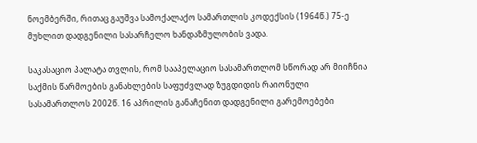ნოემბერში, რითაც გაუშვა სამოქალაქო სამართლის კოდექსის (1964წ.) 75-ე მუხლით დადგენილი სასარჩელო ხანდაზმულობის ვადა.

საკასაციო პალატა თვლის, რომ სააპელაციო სასამართლომ სწორად არ მიიჩნია საქმის წარმოების განახლების საფუძვლად ზუგდიდის რაიონული სასამართლოს 2002წ. 16 აპრილის განაჩენით დადგენილი გარემოებები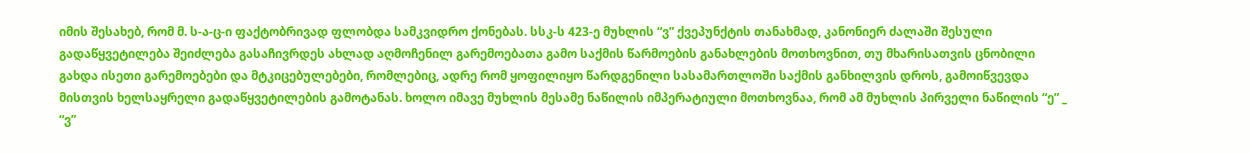იმის შესახებ, რომ მ. ს-ა-ც-ი ფაქტობრივად ფლობდა სამკვიდრო ქონებას. სსკ-ს 423-ე მუხლის “ვ” ქვეპუნქტის თანახმად, კანონიერ ძალაში შესული გადაწყვეტილება შეიძლება გასაჩივრდეს ახლად აღმოჩენილ გარემოებათა გამო საქმის წარმოების განახლების მოთხოვნით, თუ მხარისათვის ცნობილი გახდა ისეთი გარემოებები და მტკიცებულებები, რომლებიც, ადრე რომ ყოფილიყო წარდგენილი სასამართლოში საქმის განხილვის დროს, გამოიწვევდა მისთვის ხელსაყრელი გადაწყვეტილების გამოტანას. ხოლო იმავე მუხლის მესამე ნაწილის იმპერატიული მოთხოვნაა, რომ ამ მუხლის პირველი ნაწილის “ე” _ “ვ”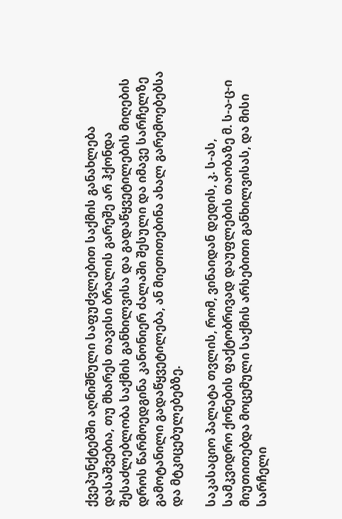ქვეპუნქტებში აღნიშნული საფუძვლებით საქმის განახლება დასაშვებია, თუ მხარეს თავისი ბრალის გარეშე არ ჰქონდა შესაძლებლობა საქმის განხილვისა და გადაწყვეტილების მიღების დროს წარმოედგინა კანონიერ ძალაში შესული და იმავე სარჩელზე გამოტანილი გადაწყვეტილება, ან მიეთითებინა ახალ გარემოებებსა და მტკიცებულებებზე.

საკასაციო პალატა თვლის, რომ, ვინაიდან დედის, კ. ს-ას, სამკვიდრო ქონების ფაქტობრივად დაუფლების თაობაზე მ. ს-ა-ც-ი მიუთითებდა მოცემული საქმის არსებითი განხილვისას, და მისი სარჩელი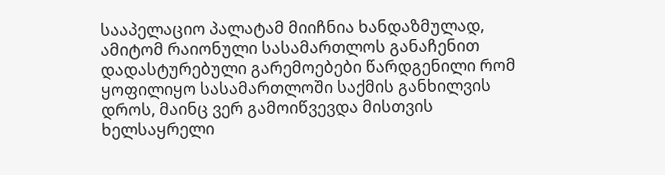სააპელაციო პალატამ მიიჩნია ხანდაზმულად, ამიტომ რაიონული სასამართლოს განაჩენით დადასტურებული გარემოებები წარდგენილი რომ ყოფილიყო სასამართლოში საქმის განხილვის დროს, მაინც ვერ გამოიწვევდა მისთვის ხელსაყრელი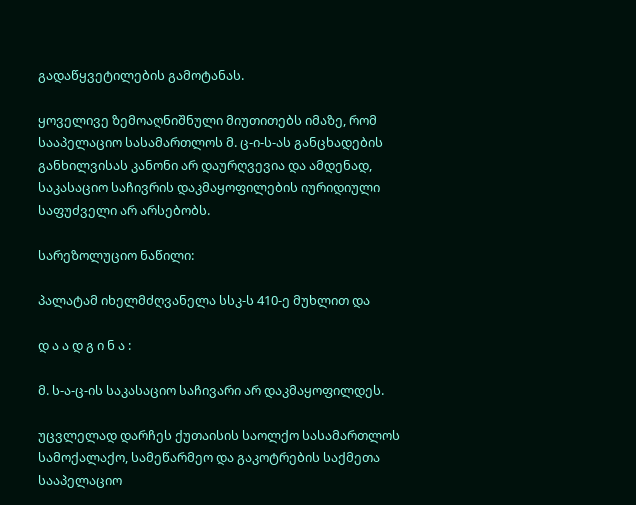გადაწყვეტილების გამოტანას.

ყოველივე ზემოაღნიშნული მიუთითებს იმაზე, რომ სააპელაციო სასამართლოს მ. ც-ი-ს-ას განცხადების განხილვისას კანონი არ დაურღვევია და ამდენად, საკასაციო საჩივრის დაკმაყოფილების იურიდიული საფუძველი არ არსებობს.

სარეზოლუციო ნაწილი:

პალატამ იხელმძღვანელა სსკ-ს 410-ე მუხლით და

დ ა ა დ გ ი ნ ა :

მ. ს-ა-ც-ის საკასაციო საჩივარი არ დაკმაყოფილდეს.

უცვლელად დარჩეს ქუთაისის საოლქო სასამართლოს სამოქალაქო, სამეწარმეო და გაკოტრების საქმეთა სააპელაციო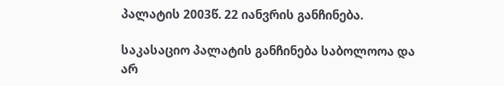პალატის 2003წ. 22 იანვრის განჩინება.

საკასაციო პალატის განჩინება საბოლოოა და არ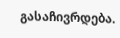გასაჩივრდება.